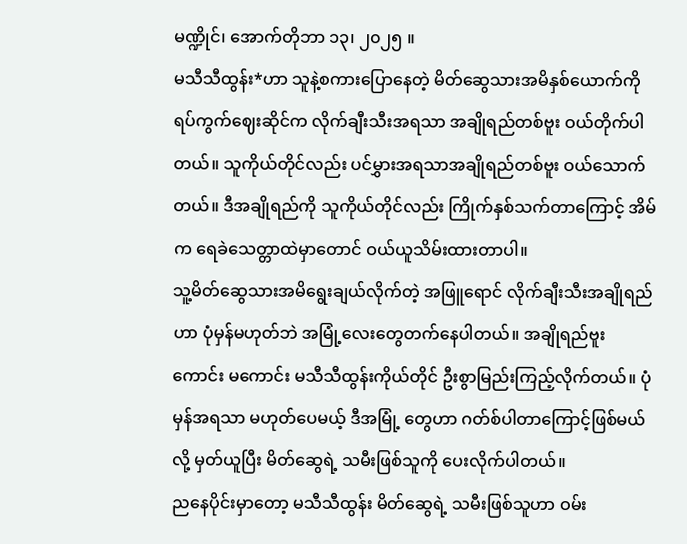မဏ္ဍိုင်၊ အောက်တိုဘာ ၁၃၊ ၂၀၂၅ ။
မသီသီထွန်း*ဟာ သူနဲ့စကားပြောနေတဲ့ မိတ်ဆွေသားအမိနှစ်ယောက်ကို ရပ်ကွက်ဈေးဆိုင်က လိုက်ချီးသီးအရသာ အချိုရည်တစ်ဗူး ဝယ်တိုက်ပါတယ်။ သူကိုယ်တိုင်လည်း ပင်မွှားအရသာအချိုရည်တစ်ဗူး ဝယ်သောက်တယ်။ ဒီအချိုရည်ကို သူကိုယ်တိုင်လည်း ကြိုက်နှစ်သက်တာကြောင့် အိမ်က ရေခဲသေတ္တာထဲမှာတောင် ဝယ်ယူသိမ်းထားတာပါ။
သူ့မိတ်ဆွေသားအမိရွေးချယ်လိုက်တဲ့ အဖြူရောင် လိုက်ချီးသီးအချိုရည်ဟာ ပုံမှန်မဟုတ်ဘဲ အမြုံ့လေးတွေတက်နေပါတယ်။ အချိုရည်ဗူး ကောင်း မကောင်း မသီသီထွန်းကိုယ်တိုင် ဦးစွာမြည်းကြည့်လိုက်တယ်။ ပုံမှန်အရသာ မဟုတ်ပေမယ့် ဒီအမြုံ့ တွေဟာ ဂတ်စ်ပါတာကြောင့်ဖြစ်မယ်လို့ မှတ်ယူပြီး မိတ်ဆွေရဲ့ သမီးဖြစ်သူကို ပေးလိုက်ပါတယ်။
ညနေပိုင်းမှာတော့ မသီသီထွန်း မိတ်ဆွေရဲ့ သမီးဖြစ်သူဟာ ဝမ်း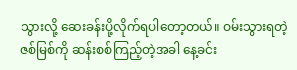သွားလို့ ဆေးခန်းပို့လိုက်ရပါတော့တယ်။ ဝမ်းသွားရတဲ့ ဇစ်မြစ်ကို ဆန်းစစ်ကြည့်တဲ့အခါ နေ့ခင်း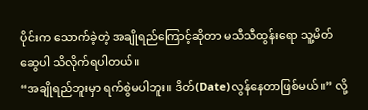ပိုင်းက သောက်ခဲ့တဲ့ အချိုရည်ကြောင့်ဆိုတာ မသီသီထွန်းရော သူ့မိတ်ဆွေပါ သိလိုက်ရပါတယ်။
“အချိုရည်ဘူးမှာ ရက်စွဲမပါဘူး။ ဒိတ်(Date)လွန်နေတာဖြစ်မယ်။” လို့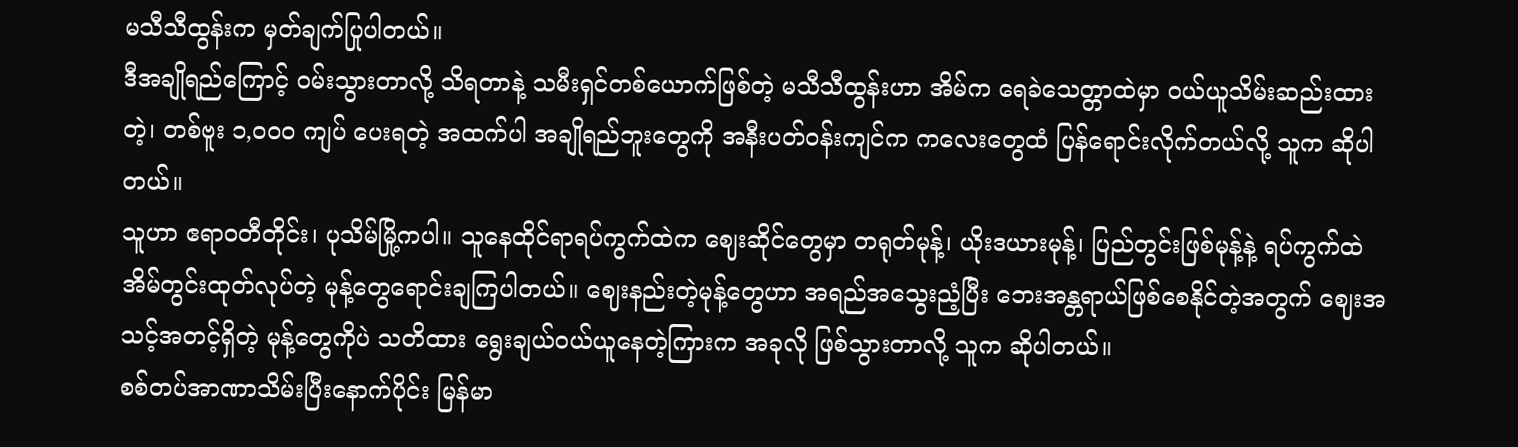မသီသီထွန်းက မှတ်ချက်ပြုပါတယ်။
ဒီအချိုရည်ကြောင့် ဝမ်းသွားတာလို့ သိရတာနဲ့ သမီးရှင်တစ်ယောက်ဖြစ်တဲ့ မသီသီထွန်းဟာ အိမ်က ရေခဲသေတ္တာထဲမှာ ဝယ်ယူသိမ်းဆည်းထားတဲ့၊ တစ်ဗူး ၁,၀၀၀ ကျပ် ပေးရတဲ့ အထက်ပါ အချိုရည်ဘူးတွေကို အနီးပတ်ဝန်းကျင်က ကလေးတွေထံ ပြန်ရောင်းလိုက်တယ်လို့ သူက ဆိုပါတယ်။
သူဟာ ဧရာဝတီတိုင်း၊ ပုသိမ်မြို့ကပါ။ သူနေထိုင်ရာရပ်ကွက်ထဲက ဈေးဆိုင်တွေမှာ တရုတ်မုန့်၊ ယိုးဒယားမုန့်၊ ပြည်တွင်းဖြစ်မုန့်နဲ့ ရပ်ကွက်ထဲ အိမ်တွင်းထုတ်လုပ်တဲ့ မုန့်တွေရောင်းချကြပါတယ်။ ဈေးနည်းတဲ့မုန့်တွေဟာ အရည်အသွေးညံ့ပြီး ဘေးအန္တရာယ်ဖြစ်စေနိုင်တဲ့အတွက် ဈေးအသင့်အတင့်ရှိတဲ့ မုန့်တွေကိုပဲ သတိထား ရွေးချယ်ဝယ်ယူနေတဲ့ကြားက အခုလို ဖြစ်သွားတာလို့ သူက ဆိုပါတယ်။
စစ်တပ်အာဏာသိမ်းပြီးနောက်ပိုင်း မြန်မာ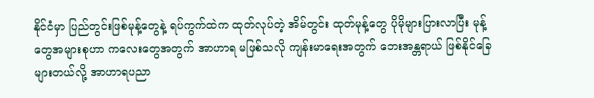နိုင်ငံမှာ ပြည်တွင်းဖြစ်မုန့်တွေနဲ့ ရပ်ကွက်ထဲက ထုတ်လုပ်တဲ့ အိမ်တွင်း ထုတ်မုန့်တွေ ပိုမိုများပြားလာပြီး မုန့်တွေအများစုဟာ ကလေးတွေအတွက် အာဟာရ မဖြစ်သလို ကျန်းမာရေးအတွက် ဘေးအန္တရာယ် ဖြစ်နိုင်ခြေများတယ်လို့ အာဟာရပညာ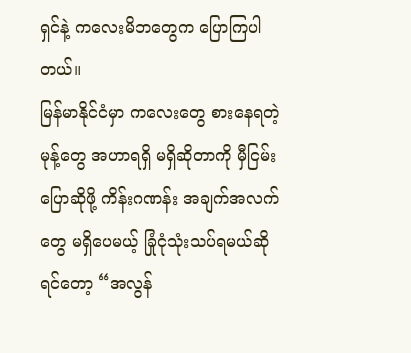ရှင်နဲ့ ကလေးမိဘတွေက ပြောကြပါတယ်။
မြန်မာနိုင်ငံမှာ ကလေးတွေ စားနေရတဲ့မုန့်တွေ အဟာရရှိ မရှိဆိုတာကို မှီငြမ်းပြောဆိုဖို့ ကိန်းဂဏန်း အချက်အလက်တွေ မရှိပေမယ့် ခြုံငုံသုံးသပ်ရမယ်ဆိုရင်တော့ “အလွန်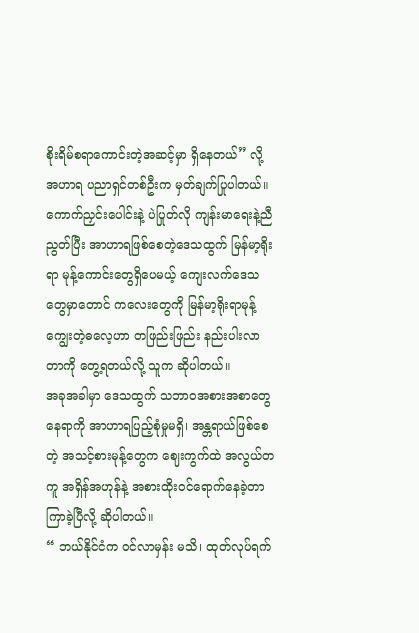စိုးရိမ်စရာကောင်းတဲ့အဆင့်မှာ ရှိနေတယ်” လို့ အဟာရ ပညာရှင်တစ်ဦးက မှတ်ချက်ပြုပါတယ်။
ကောက်ညှင်းပေါင်းနဲ့ ပဲပြုတ်လို ကျန်းမာရေးနဲ့ညီညွတ်ပြီး အာဟာရဖြစ်စေတဲ့ဒေသထွက် မြန်မာ့ရိုးရာ မုန့်ကောင်းတွေရှိပေမယ့် ကျေးလက်ဒေသတွေမှာတောင် ကလေးတွေကို မြန်မာ့ရိုးရာမုန့်ကျွေးတဲ့ဓလေ့ဟာ တဖြည်းဖြည်း နည်းပါးလာတာကို တွေ့ရတယ်လို့ သူက ဆိုပါတယ်။
အခုအခါမှာ ဒေသထွက် သဘာဝအစားအစာတွေနေရာကို အာဟာရပြည့်စုံမှုမရှိ၊ အန္တရာယ်ဖြစ်စေတဲ့ အသင့်စားမုန့်တွေက ဈေးကွက်ထဲ အလွယ်တကူ အရှိန်အဟုန်နဲ့ အစားထိုးဝင်ရောက်နေခဲ့တာကြာခဲ့ပြီလို့ ဆိုပါတယ်။
“ ဘယ်နိုင်ငံက ဝင်လာမှန်း မသိ၊ ထုတ်လုပ်ရက်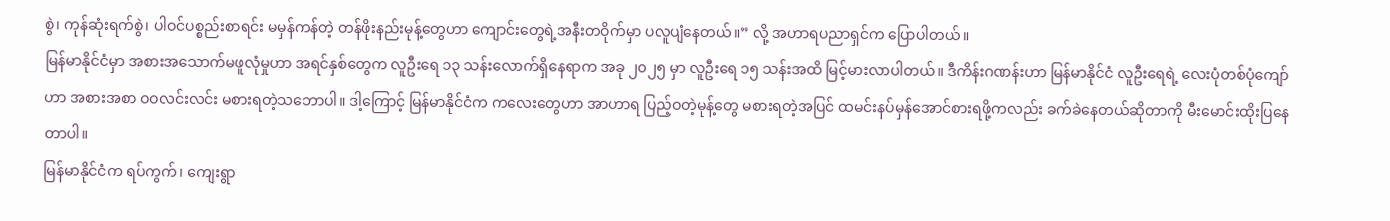စွဲ၊ ကုန်ဆုံးရက်စွဲ၊ ပါဝင်ပစ္စည်းစာရင်း မမှန်ကန်တဲ့ တန်ဖိုးနည်းမုန့်တွေဟာ ကျောင်းတွေရဲ့အနီးတဝိုက်မှာ ပလူပျံနေတယ်။” လို့ အဟာရပညာရှင်က ပြောပါတယ်။
မြန်မာနိုင်ငံမှာ အစားအသောက်မဖူလုံမှုဟာ အရင်နှစ်တွေက လူဦးရေ ၁၃ သန်းလောက်ရှိနေရာက အခု ၂၀၂၅ မှာ လူဦးရေ ၁၅ သန်းအထိ မြင့်မားလာပါတယ်။ ဒီကိန်းဂဏန်းဟာ မြန်မာနိုင်ငံ လူဦးရေရဲ့ လေးပုံတစ်ပုံကျော်ဟာ အစားအစာ ဝဝလင်းလင်း မစားရတဲ့သဘောပါ။ ဒါ့ကြောင့် မြန်မာနိုင်ငံက ကလေးတွေဟာ အာဟာရ ပြည့်ဝတဲ့မုန့်တွေ မစားရတဲ့အပြင် ထမင်းနပ်မှန်အောင်စားရဖို့ကလည်း ခက်ခဲနေတယ်ဆိုတာကို မီးမောင်းထိုးပြနေတာပါ။
မြန်မာနိုင်ငံက ရပ်ကွက်၊ ကျေးရွာ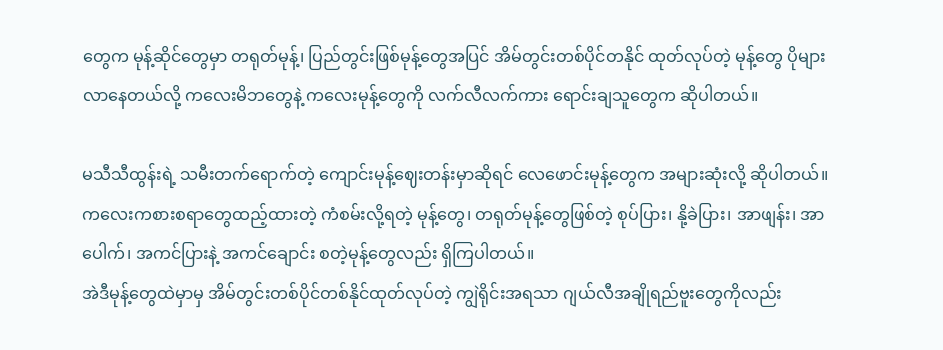တွေက မုန့်ဆိုင်တွေမှာ တရုတ်မုန့်၊ ပြည်တွင်းဖြစ်မုန့်တွေအပြင် အိမ်တွင်းတစ်ပိုင်တနိုင် ထုတ်လုပ်တဲ့ မုန့်တွေ ပိုများလာနေတယ်လို့ ကလေးမိဘတွေနဲ့ ကလေးမုန့်တွေကို လက်လီလက်ကား ရောင်းချသူတွေက ဆိုပါတယ်။

မသီသီထွန်းရဲ့ သမီးတက်ရောက်တဲ့ ကျောင်းမုန့်ဈေးတန်းမှာဆိုရင် လေဖောင်းမုန့်တွေက အများဆုံးလို့ ဆိုပါတယ်။ ကလေးကစားစရာတွေထည့်ထားတဲ့ ကံစမ်းလို့ရတဲ့ မုန့်တွေ၊ တရုတ်မုန့်တွေဖြစ်တဲ့ စုပ်ပြား၊ နို့ခဲပြား၊ အာဖျန်း၊ အာပေါက်၊ အကင်ပြားနဲ့ အကင်ချောင်း စတဲ့မုန့်တွေလည်း ရှိကြပါတယ်။
အဲဒီမုန့်တွေထဲမှာမှ အိမ်တွင်းတစ်ပိုင်တစ်နိုင်ထုတ်လုပ်တဲ့ ကျွဲရိုင်းအရသာ ဂျယ်လီအချိုရည်ဗူးတွေကိုလည်း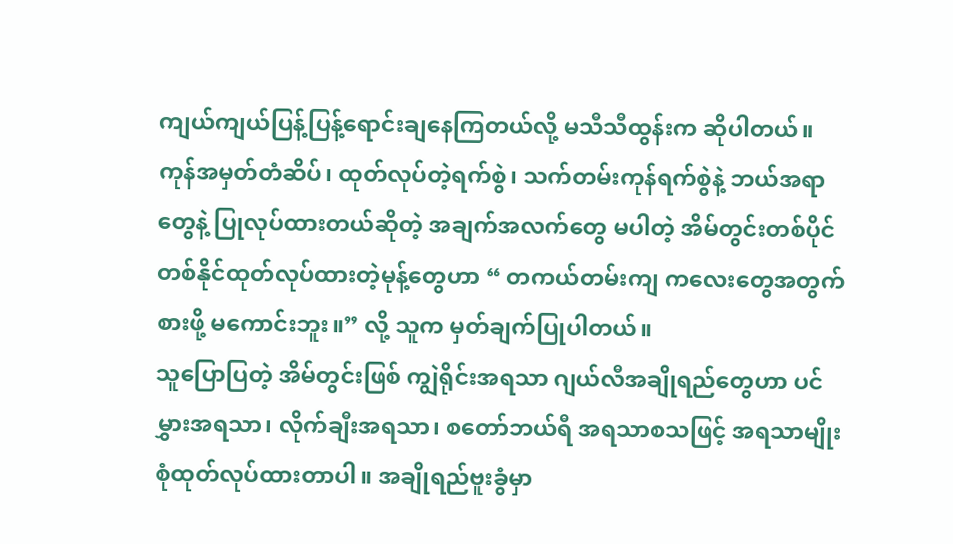ကျယ်ကျယ်ပြန့်ပြန့်ရောင်းချနေကြတယ်လို့ မသီသီထွန်းက ဆိုပါတယ်။
ကုန်အမှတ်တံဆိပ်၊ ထုတ်လုပ်တဲ့ရက်စွဲ၊ သက်တမ်းကုန်ရက်စွဲနဲ့ ဘယ်အရာတွေနဲ့ ပြုလုပ်ထားတယ်ဆိုတဲ့ အချက်အလက်တွေ မပါတဲ့ အိမ်တွင်းတစ်ပိုင်တစ်နိုင်ထုတ်လုပ်ထားတဲ့မုန့်တွေဟာ “ တကယ်တမ်းကျ ကလေးတွေအတွက် စားဖို့ မကောင်းဘူး။” လို့ သူက မှတ်ချက်ပြုပါတယ်။
သူပြောပြတဲ့ အိမ်တွင်းဖြစ် ကျွဲရိုင်းအရသာ ဂျယ်လီအချိုရည်တွေဟာ ပင်မွှားအရသာ၊ လိုက်ချီးအရသာ၊ စတော်ဘယ်ရီ အရသာစသဖြင့် အရသာမျိုးစုံထုတ်လုပ်ထားတာပါ။ အချိုရည်ဗူးခွံမှာ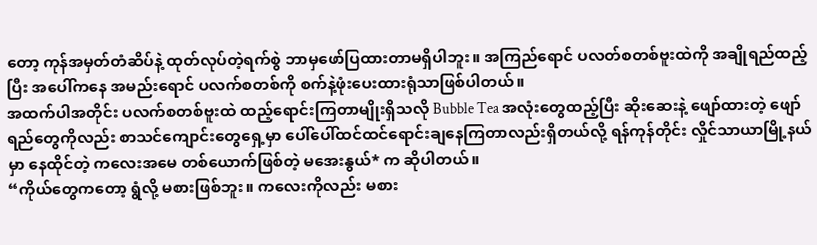တော့ ကုန်အမှတ်တံဆိပ်နဲ့ ထုတ်လုပ်တဲ့ရက်စွဲ ဘာမှဖော်ပြထားတာမရှိပါဘူး။ အကြည်ရောင် ပလတ်စတစ်ဗူးထဲကို အချိုရည်ထည့်ပြီး အပေါ်ကနေ အမည်းရောင် ပလက်စတစ်ကို စက်နဲ့ဖုံးပေးထားရုံသာဖြစ်ပါတယ်။
အထက်ပါအတိုင်း ပလက်စတစ်ဗူးထဲ ထည့်ရောင်းကြတာမျိုးရှိသလို Bubble Tea အလုံးတွေထည့်ပြီး ဆိုးဆေးနဲ့ ဖျော်ထားတဲ့ ဖျော်ရည်တွေကိုလည်း စာသင်ကျောင်းတွေရှေ့မှာ ပေါ်ပေါ်ထင်ထင်ရောင်းချနေကြတာလည်းရှိတယ်လို့ ရန်ကုန်တိုင်း လှိုင်သာယာမြို့နယ်မှာ နေထိုင်တဲ့ ကလေးအမေ တစ်ယောက်ဖြစ်တဲ့ မအေးနွယ်* က ဆိုပါတယ်။
“ကိုယ်တွေကတော့ ရွံလို့ မစားဖြစ်ဘူး။ ကလေးကိုလည်း မစား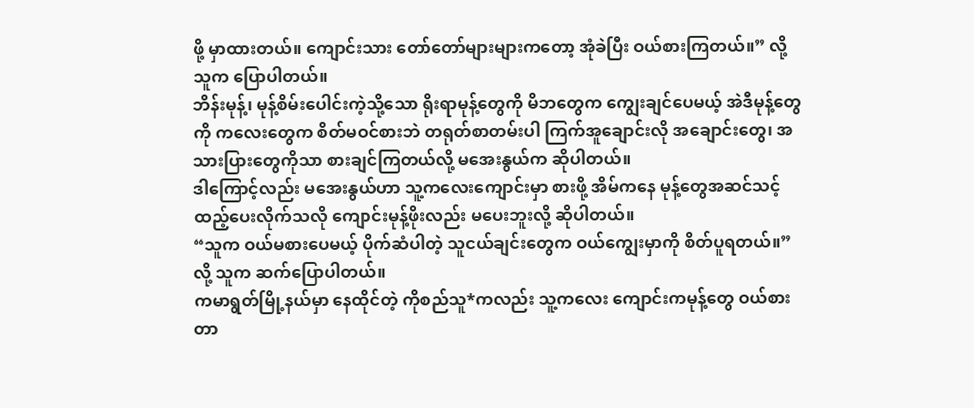ဖို့ မှာထားတယ်။ ကျောင်းသား တော်တော်များများကတော့ အုံခဲပြီး ဝယ်စားကြတယ်။” လို့ သူက ပြောပါတယ်။
ဘိန်းမုန့်၊ မုန့်စိမ်းပေါင်းကဲ့သို့သော ရိုးရာမုန့်တွေကို မိဘတွေက ကျွေးချင်ပေမယ့် အဲဒီမုန့်တွေကို ကလေးတွေက စိတ်မဝင်စားဘဲ တရုတ်စာတမ်းပါ ကြက်အူချောင်းလို အချောင်းတွေ၊ အသားပြားတွေကိုသာ စားချင်ကြတယ်လို့ မအေးနွယ်က ဆိုပါတယ်။
ဒါကြောင့်လည်း မအေးနွယ်ဟာ သူ့ကလေးကျောင်းမှာ စားဖို့ အိမ်ကနေ မုန့်တွေအဆင်သင့်ထည့်ပေးလိုက်သလို ကျောင်းမုန့်ဖိုးလည်း မပေးဘူးလို့ ဆိုပါတယ်။
“သူက ဝယ်မစားပေမယ့် ပိုက်ဆံပါတဲ့ သူငယ်ချင်းတွေက ဝယ်ကျွေးမှာကို စိတ်ပူရတယ်။” လို့ သူက ဆက်ပြောပါတယ်။
ကမာရွတ်မြို့နယ်မှာ နေထိုင်တဲ့ ကိုစည်သူ*ကလည်း သူ့ကလေး ကျောင်းကမုန့်တွေ ဝယ်စားတာ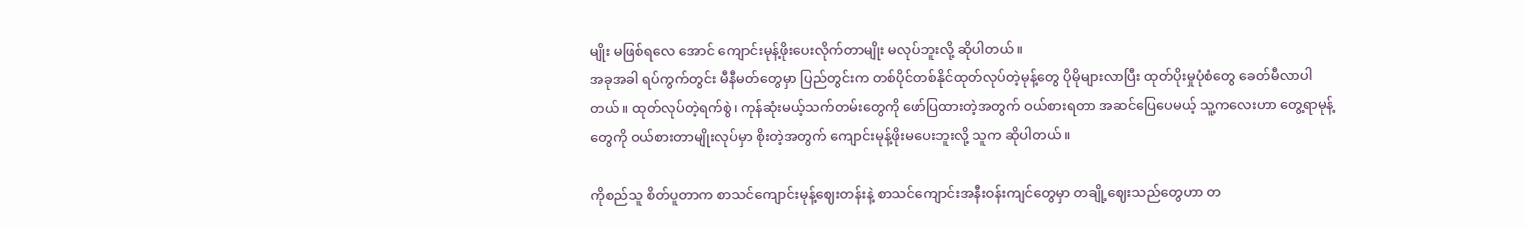မျိုး မဖြစ်ရလေ အောင် ကျောင်းမုန့်ဖိုးပေးလိုက်တာမျိုး မလုပ်ဘူးလို့ ဆိုပါတယ်။
အခုအခါ ရပ်ကွက်တွင်း မီနီမတ်တွေမှာ ပြည်တွင်းက တစ်ပိုင်တစ်နိုင်ထုတ်လုပ်တဲ့မုန့်တွေ ပိုမိုများလာပြီး ထုတ်ပိုးမှုပုံစံတွေ ခေတ်မီလာပါတယ်။ ထုတ်လုပ်တဲ့ရက်စွဲ၊ ကုန်ဆုံးမယ့်သက်တမ်းတွေကို ဖော်ပြထားတဲ့အတွက် ဝယ်စားရတာ အဆင်ပြေပေမယ့် သူ့ကလေးဟာ တွေ့ရာမုန့်တွေကို ဝယ်စားတာမျိုးလုပ်မှာ စိုးတဲ့အတွက် ကျောင်းမုန့်ဖိုးမပေးဘူးလို့ သူက ဆိုပါတယ်။

ကိုစည်သူ စိတ်ပူတာက စာသင်ကျောင်းမုန့်ဈေးတန်းနဲ့ စာသင်ကျောင်းအနီးဝန်းကျင်တွေမှာ တချို့ဈေးသည်တွေဟာ တ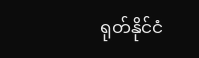ရုတ်နိုင်ငံ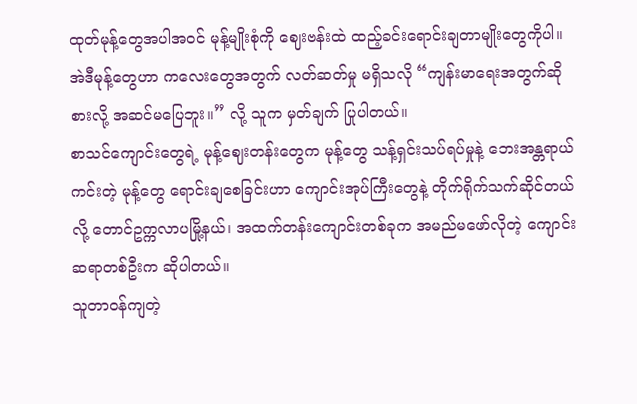ထုတ်မုန့်တွေအပါအဝင် မုန့်မျိုးစုံကို ဈေးဗန်းထဲ ထည့်ခင်းရောင်းချတာမျိုးတွေကိုပါ။ အဲဒီမုန့်တွေဟာ ကလေးတွေအတွက် လတ်ဆတ်မှု မရှိသလို “ကျန်းမာရေးအတွက်ဆို စားလို့ အဆင်မပြေဘူး။” လို့ သူက မှတ်ချက် ပြုပါတယ်။
စာသင်ကျောင်းတွေရဲ့ မုန့်ဈေးတန်းတွေက မုန့်တွေ သန့်ရှင်းသပ်ရပ်မှုနဲ့ ဘေးအန္တရာယ်ကင်းတဲ့ မုန့်တွေ ရောင်းချစေခြင်းဟာ ကျောင်းအုပ်ကြီးတွေနဲ့ တိုက်ရိုက်သက်ဆိုင်တယ်လို့ တောင်ဥက္ကလာပမြို့နယ်၊ အထက်တန်းကျောင်းတစ်ခုက အမည်မဖော်လိုတဲ့ ကျောင်းဆရာတစ်ဦးက ဆိုပါတယ်။
သူတာဝန်ကျတဲ့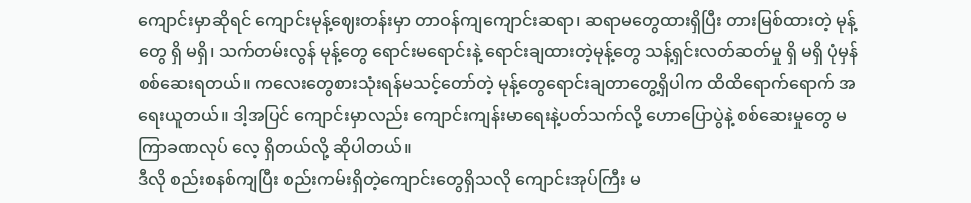ကျောင်းမှာဆိုရင် ကျောင်းမုန့်ဈေးတန်းမှာ တာဝန်ကျကျောင်းဆရာ၊ ဆရာမတွေထားရှိပြီး တားမြစ်ထားတဲ့ မုန့်တွေ ရှိ မရှိ၊ သက်တမ်းလွန် မုန့်တွေ ရောင်းမရောင်းနဲ့ ရောင်းချထားတဲ့မုန့်တွေ သန့်ရှင်းလတ်ဆတ်မှု ရှိ မရှိ ပုံမှန် စစ်ဆေးရတယ်။ ကလေးတွေစားသုံးရန်မသင့်တော်တဲ့ မုန့်တွေရောင်းချတာတွေ့ရှိပါက ထိထိရောက်ရောက် အရေးယူတယ်။ ဒါ့အပြင် ကျောင်းမှာလည်း ကျောင်းကျန်းမာရေးနဲ့ပတ်သက်လို့ ဟောပြောပွဲနဲ့ စစ်ဆေးမှုတွေ မကြာခဏလုပ် လေ့ ရှိတယ်လို့ ဆိုပါတယ်။
ဒီလို စည်းစနစ်ကျပြီး စည်းကမ်းရှိတဲ့ကျောင်းတွေရှိသလို ကျောင်းအုပ်ကြီး မ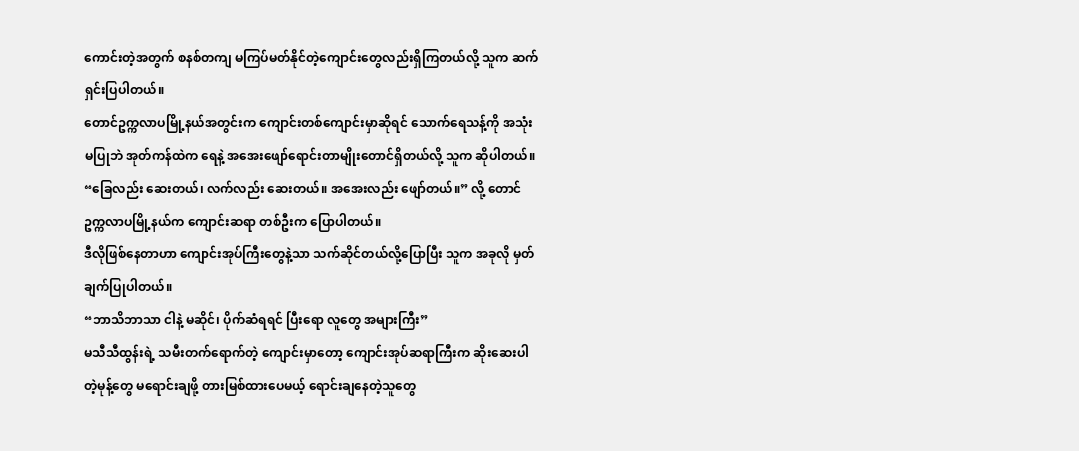ကောင်းတဲ့အတွက် စနစ်တကျ မကြပ်မတ်နိုင်တဲ့ကျောင်းတွေလည်းရှိကြတယ်လို့ သူက ဆက်ရှင်းပြပါတယ်။
တောင်ဥက္ကလာပမြို့နယ်အတွင်းက ကျောင်းတစ်ကျောင်းမှာဆိုရင် သောက်ရေသန့်ကို အသုံးမပြုဘဲ အုတ်ကန်ထဲက ရေနဲ့ အအေးဖျော်ရောင်းတာမျိုးတောင်ရှိတယ်လို့ သူက ဆိုပါတယ်။
“ခြေလည်း ဆေးတယ်၊ လက်လည်း ဆေးတယ်။ အအေးလည်း ဖျော်တယ်။” လို့ တောင်ဥက္ကလာပမြို့နယ်က ကျောင်းဆရာ တစ်ဦးက ပြောပါတယ်။
ဒီလိုဖြစ်နေတာဟာ ကျောင်းအုပ်ကြီးတွေနဲ့သာ သက်ဆိုင်တယ်လို့ပြောပြီး သူက အခုလို မှတ်ချက်ပြုပါတယ်။
“ဘာသိဘာသာ ငါနဲ့ မဆိုင်၊ ပိုက်ဆံရရင် ပြီးရော လူတွေ အများကြီး”
မသီသီထွန်းရဲ့ သမီးတက်ရောက်တဲ့ ကျောင်းမှာတော့ ကျောင်းအုပ်ဆရာကြီးက ဆိုးဆေးပါတဲ့မုန့်တွေ မရောင်းချဖို့ တားမြစ်ထားပေမယ့် ရောင်းချနေတဲ့သူတွေ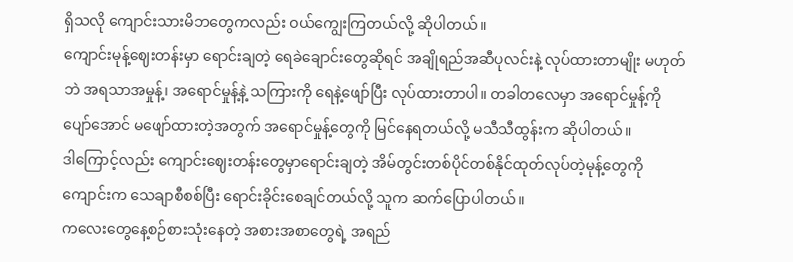ရှိသလို ကျောင်းသားမိဘတွေကလည်း ဝယ်ကျွေးကြတယ်လို့ ဆိုပါတယ်။
ကျောင်းမုန့်ဈေးတန်းမှာ ရောင်းချတဲ့ ရေခဲချောင်းတွေဆိုရင် အချိုရည်အဆီပုလင်းနဲ့ လုပ်ထားတာမျိုး မဟုတ်ဘဲ အရသာအမှုန့်၊ အရောင်မှုန့်နဲ့ သကြားကို ရေနဲ့ဖျော်ပြီး လုပ်ထားတာပါ။ တခါတလေမှာ အရောင်မှုန့်ကို ပျော်အောင် မဖျော်ထားတဲ့အတွက် အရောင်မှုန့်တွေကို မြင်နေရတယ်လို့ မသီသီထွန်းက ဆိုပါတယ်။
ဒါကြောင့်လည်း ကျောင်းဈေးတန်းတွေမှာရောင်းချတဲ့ အိမ်တွင်းတစ်ပိုင်တစ်နိုင်ထုတ်လုပ်တဲ့မုန့်တွေကို ကျောင်းက သေချာစီစစ်ပြီး ရောင်းခိုင်းစေချင်တယ်လို့ သူက ဆက်ပြောပါတယ်။
ကလေးတွေနေ့စဉ်စားသုံးနေတဲ့ အစားအစာတွေရဲ့ အရည်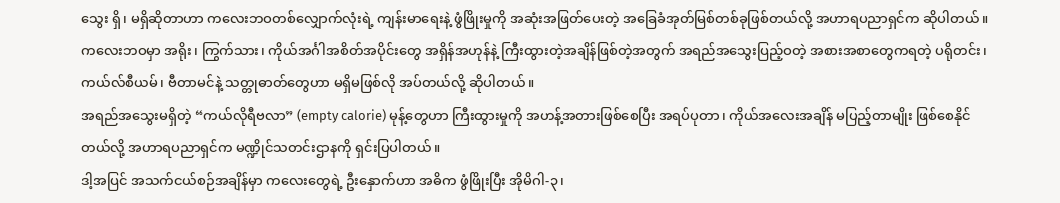သွေး ရှိ၊ မရှိဆိုတာဟာ ကလေးဘဝတစ်လျှောက်လုံးရဲ့ ကျန်းမာရေးနဲ့ ဖွံဖြိုးမှုကို အဆုံးအဖြတ်ပေးတဲ့ အခြေခံအုတ်မြစ်တစ်ခုဖြစ်တယ်လို့ အဟာရပညာရှင်က ဆိုပါတယ်။
ကလေးဘဝမှာ အရိုး၊ ကြွက်သား၊ ကိုယ်အင်္ဂါအစိတ်အပိုင်းတွေ အရှိန်အဟုန်နဲ့ ကြီးထွားတဲ့အချိန်ဖြစ်တဲ့အတွက် အရည်အသွေးပြည့်ဝတဲ့ အစားအစာတွေကရတဲ့ ပရိုတင်း၊ ကယ်လ်စီယမ်၊ ဗီတာမင်နဲ့ သတ္တုဓာတ်တွေဟာ မရှိမဖြစ်လို အပ်တယ်လို့ ဆိုပါတယ်။
အရည်အသွေးမရှိတဲ့ “ကယ်လိုရီဗလာ” (empty calorie) မုန့်တွေဟာ ကြီးထွားမှုကို အဟန့်အတားဖြစ်စေပြီး အရပ်ပုတာ၊ ကိုယ်အလေးအချိန် မပြည့်တာမျိုး ဖြစ်စေနိုင်တယ်လို့ အဟာရပညာရှင်က မဏ္ဍိုင်သတင်းဌာနကို ရှင်းပြပါတယ်။
ဒါ့အပြင် အသက်ငယ်စဉ်အချိန်မှာ ကလေးတွေရဲ့ ဦးနှောက်ဟာ အဓိက ဖွံဖြိုးပြီး အိုမိဂါ-၃၊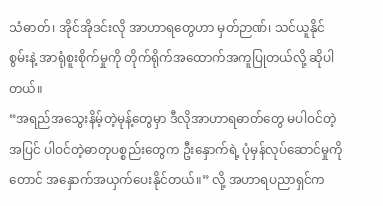သံဓာတ်၊ အိုင်အိုဒင်းလို အာဟာရတွေဟာ မှတ်ဉာဏ်၊ သင်ယူနိုင်စွမ်းနဲ့ အာရုံစူးစိုက်မှုကို တိုက်ရိုက်အထောက်အကူပြုတယ်လို့ ဆိုပါတယ်။
“အရည်အသွေးနိမ့်တဲ့မုန့်တွေမှာ ဒီလိုအာဟာရဓာတ်တွေ မပါဝင်တဲ့အပြင် ပါဝင်တဲ့ဓာတုပစ္စည်းတွေက ဦးနှောက်ရဲ့ ပုံမှန်လုပ်ဆောင်မှုကိုတောင် အနှောက်အယှက်ပေးနိုင်တယ်။” လို့ အဟာရပညာရှင်က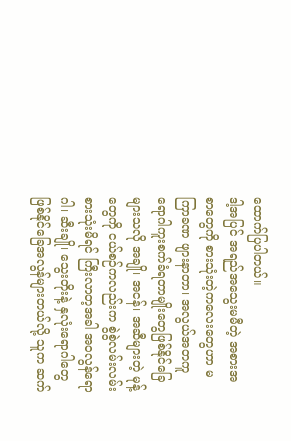ထောက်ပြပါတယ်။
ဒါ့အပြင် အရည်အသွေးမမီတဲ့ အစားအစာတွေကို စားသုံးတဲ့ကလေးတွေဟာ မကြာခဏ ဖျားနာတာ၊ အလွယ်အတကူ ရောဂါကူးစက်ခံရတာမျိုးတွေဖြစ်နိုင်ခြေများသလို အချို၊ အငန်၊ အဆီများတဲ့ မုန့်တွေကို ငယ်စဉ်ကလည်းက စွဲစွဲလမ်းလမ်းစားသုံးမိရင် ကြီးလာတ့အခါ အဝလွန်ရောဂါ၊ ဆီးချို၊ သွေးတိုးနဲ့ နှလုံးရောဂါတွေ ဖြစ်နိုင်ခြေအလွန်များတယ်လို့ သူက ဆက်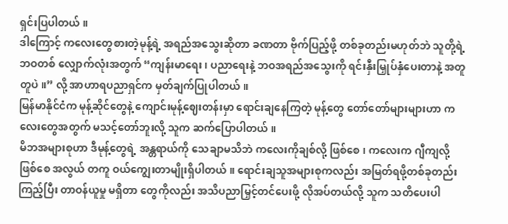ရှင်းပြပါတယ်။
ဒါကြောင့် ကလေးတွေစားတဲ့မုန့်ရဲ့ အရည်အသွေးဆိုတာ ခဏတာ ဗိုက်ပြည့်ဖို့ တစ်ခုတည်းမဟုတ်ဘဲ သူတို့ရဲ့ ဘဝတစ် လျှောက်လုံးအတွက် “ကျန်းမာရေး၊ ပညာရေးနဲ့ ဘဝအရည်အသွေးကို ရင်းနှီးမြှုပ်နှံပေးတာနဲ့ အတူတူပဲ။” လို့ အာဟာရပညာရှင်က မှတ်ချက်ပြုပါတယ်။
မြန်မာနိုင်ငံက မုန့်ဆိုင်တွေနဲ့ ကျောင်းမုန့်ဈေးတန်းမှာ ရောင်းချနေကြတဲ့ မုန့်တွေ တော်တော်များများဟာ ကလေးတွေအတွက် မသင့်တော်ဘူးလို့ သူက ဆက်ပြောပါတယ်။
မိဘအများစုဟာ ဒီမုန့်တွေရဲ့ အန္တရာယ်ကို သေချာမသိဘဲ ကလေးကိုချစ်လို့ ဖြစ်စေ၊ ကလေးက ဂျီကျလို့ဖြစ်စေ အလွယ် တကူ ဝယ်ကျွေးတာမျိုးရှိပါတယ်။ ရောင်းချသူအများစုကလည်း အမြတ်ရဖို့တစ်ခုတည်းကြည့်ပြီး တာဝန်ယူမှု မရှိတာ တွေကိုလည်း အသိပညာမြှင့်တင်ပေးဖို့ လိုအပ်တယ်လို့ သူက သတိပေးပါ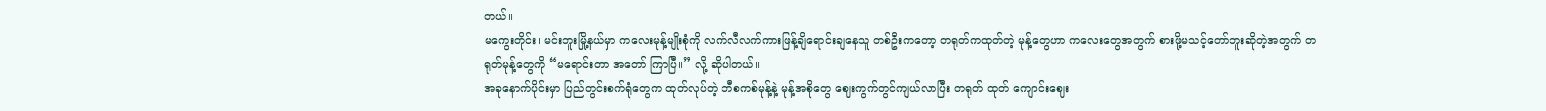တယ်။
မကွေးတိုင်း၊ မင်းဘူးမြို့နယ်မှာ ကလေးမုန့်မျိုးစုံကို လက်လီလက်ကားဖြန့်ချိရောင်းချနေသူ တစ်ဦးကတော့ တရုတ်ကထုတ်တဲ့ မုန့်တွေဟာ ကလေးတွေအတွက် စားဖို့မသင့်တော်ဘူးဆိုတဲ့အတွက် တရုတ်မုန့်တွေကို “မရောင်းတာ အတော် ကြာပြီ။” လို့ ဆိုပါတယ်။
အခုနောက်ပိုင်းမှာ ပြည်တွင်းစက်ရုံတွေက ထုတ်လုပ်တဲ့ ဘီစကစ်မုန့်နဲ့ မုန့်အစိုတွေ ဈေးကွက်တွင်ကျယ်လာပြီး တရုတ် ထုတ် ကျောင်းဈေး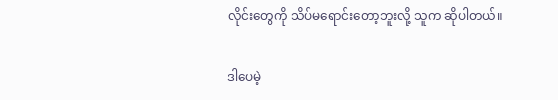လိုင်းတွေကို သိပ်မရောင်းတော့ဘူးလို့ သူက ဆိုပါတယ်။

ဒါပေမဲ့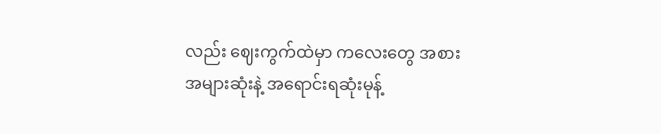လည်း ဈေးကွက်ထဲမှာ ကလေးတွေ အစားအများဆုံးနဲ့ အရောင်းရဆုံးမုန့်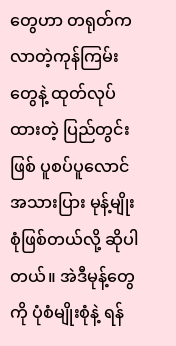တွေဟာ တရုတ်ကလာတဲ့ကုန်ကြမ်းတွေနဲ့ ထုတ်လုပ်ထားတဲ့ ပြည်တွင်းဖြစ် ပူစပ်ပူလောင်အသားပြား မုန့်မျိုးစုံဖြစ်တယ်လို့ ဆိုပါတယ်။ အဲဒီမုန့်တွေကို ပုံစံမျိုးစုံနဲ့ ရန်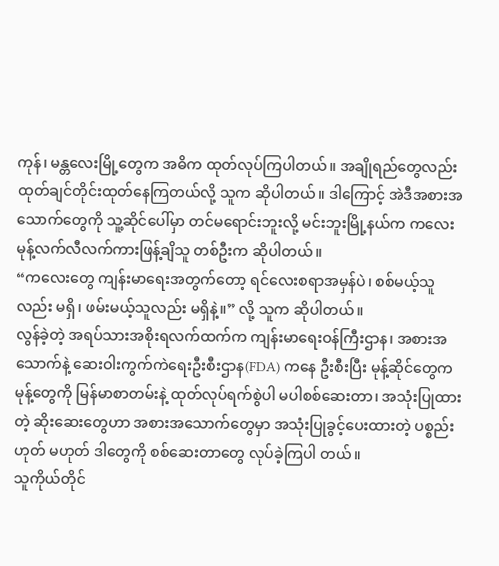ကုန်၊ မန္တလေးမြို့တွေက အဓိက ထုတ်လုပ်ကြပါတယ်။ အချိုရည်တွေလည်း ထုတ်ချင်တိုင်းထုတ်နေကြတယ်လို့ သူက ဆိုပါတယ်။ ဒါကြောင့် အဲဒီအစားအသောက်တွေကို သူ့ဆိုင်ပေါ်မှာ တင်မရောင်းဘူးလို့ မင်းဘူးမြို့နယ်က ကလေးမုန့်လက်လီလက်ကားဖြန့်ချိသူ တစ်ဦးက ဆိုပါတယ်။
“ကလေးတွေ ကျန်းမာရေးအတွက်တော့ ရင်လေးစရာအမှန်ပဲ၊ စစ်မယ့်သူလည်း မရှိ၊ ဖမ်းမယ့်သူလည်း မရှိနဲ့။” လို့ သူက ဆိုပါတယ်။
လွန်ခဲ့တဲ့ အရပ်သားအစိုးရလက်ထက်က ကျန်းမာရေးဝန်ကြီးဌာန၊ အစားအသောက်နဲ့ ဆေးဝါးကွက်ကဲရေးဦးစီးဌာန(FDA) ကနေ ဦးစီးပြီး မုန့်ဆိုင်တွေက မုန့်တွေကို မြန်မာစာတမ်းနဲ့ ထုတ်လုပ်ရက်စွဲပါ မပါစစ်ဆေးတာ၊ အသုံးပြုထားတဲ့ ဆိုးဆေးတွေဟာ အစားအသောက်တွေမှာ အသုံးပြုခွင့်ပေးထားတဲ့ ပစ္စည်းဟုတ် မဟုတ် ဒါတွေကို စစ်ဆေးတာတွေ လုပ်ခဲ့ကြပါ တယ်။
သူကိုယ်တိုင်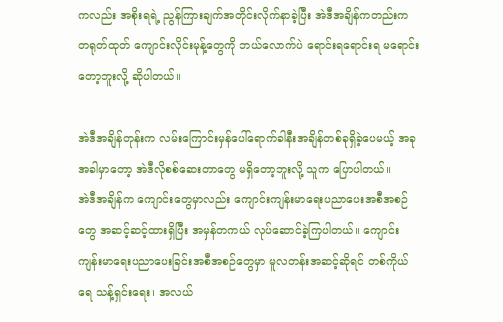ကလည်း အစိုးရရဲ့ ညွန်ကြားချက်အတိုင်းလိုက်နာခဲ့ပြီး အဲဒီအချိန်ကတည်းက တရုတ်ထုတ် ကျောင်းလိုင်းမုန့်တွေကို ဘယ်လောက်ပဲ ရောင်းရရောင်းရ မရောင်းတော့ဘူးလို့ ဆိုပါတယ်။

အဲဒီအချိန်တုန်းက လမ်းကြောင်းမှန်ပေါ်ရောက်ခါနီးအချိန်တစ်ခုရှိခဲ့ပေမယ့် အခုအခါမှာတော့ အဲဒီလိုစစ်ဆေးတာတွေ မရှိတော့ဘူးလို့ သူက ပြောပါတယ်။
အဲဒီအချိန်က ကျောင်းတွေမှာလည်း ကျောင်းကျန်းမာရေးပညာပေးအစီအစဉ်တွေ အဆင့်ဆင့်ထားရှိပြီး အမှန်တကယ် လုပ်ဆောင်ခဲ့ကြပါတယ်။ ကျောင်းကျန်းမာရေးပညာပေးခြင်းအစီအစဉ်တွေမှာ မူလတန်းအဆင့်ဆိုရင် တစ်ကိုယ်ရေ သန့်ရှင်းရေး၊ အလယ်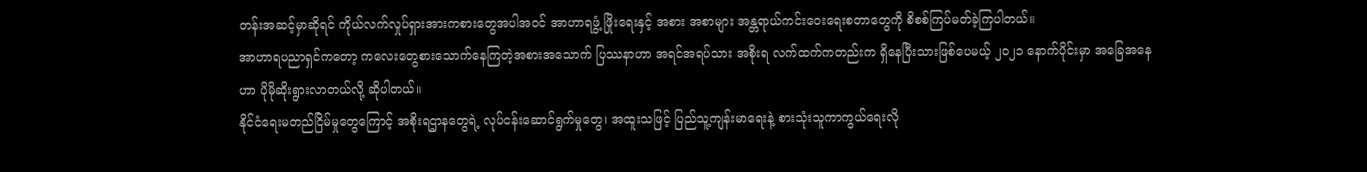တန်းအဆင့်မှာဆိုရင် ကိုယ်လက်လှုပ်ရှားအားကစားတွေအပါအဝင် အာဟာရဖွံ့ ဖြိုးရေးနှင့် အစား အစာများ အန္တရာယ်ကင်းဝေးရေးစတာတွေကို စိစစ်ကြပ်မတ်ခဲ့ကြပါတယ်။
အာဟာရပညာရှင်ကတော့ ကလေးတွေစားသောက်နေကြတဲ့အစားအသောက် ပြဿနာဟာ အရင်အရပ်သား အစိုးရ လက်ထက်ကတည်းက ရှိနေပြီးသားဖြစ်ပေမယ့် ၂၀၂၁ နောက်ပိုင်းမှာ အခြေအနေဟာ ပိုမိုဆိုးရွားလာတယ်လို့ ဆိုပါတယ်။
နိုင်ငံရေးမတည်ငြိမ်မှုတွေကြောင့် အစိုးရဌာနတွေရဲ့ လုပ်ငန်းဆောင်ရွက်မှုတွေ၊ အထူးသဖြင့် ပြည်သူ့ကျန်းမာရေးနဲ့ စားသုံးသူကာကွယ်ရေးလို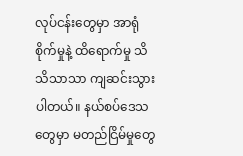လုပ်ငန်းတွေမှာ အာရုံစိုက်မှုနဲ့ ထိရောက်မှု သိသိသာသာ ကျဆင်းသွားပါတယ်။ နယ်စပ်ဒေသတွေမှာ မတည်ငြိမ်မှုတွေ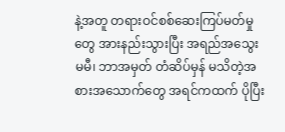နဲ့အတူ တရားဝင်စစ်ဆေးကြပ်မတ်မှုတွေ အားနည်းသွားပြီး အရည်အသွေးမမီ၊ ဘာအမှတ် တံဆိပ်မှန် မသိတဲ့အစားအသောက်တွေ အရင်ကထက် ပိုပြီး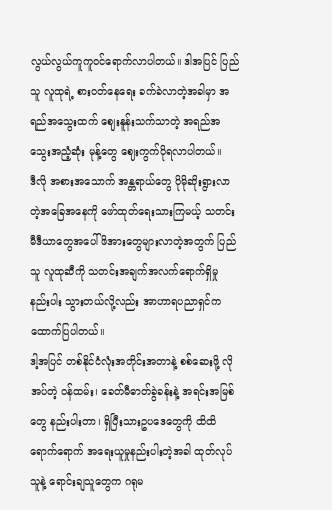လွယ်လွယ်ကူကူဝင်ရောက်လာပါတယ်။ ဒါအပြင် ပြည်သူ လူထုရဲ့ စားဝတ်နေရေး ခက်ခဲလာတဲ့အခါမှာ အရည်အသွေးထက် ဈေးနူန်းသက်သာတဲ့ အရည်အသွေးအညံ့ဆုံး မုန့်တွေ ဈေးကွက်ပိုရလာပါတယ်။
ဒီလို အစားအသောက် အန္တရာယ်တွေ ပိုမိုဆိုးရွားလာတဲ့အခြေအနေကို ဖော်ထုတ်ရေးသားကြမယ့် သတင်းမီဒီယာတွေအပေါ် ဖိအားတွေများလာတဲ့အတွက် ပြည်သူ လူထုဆီကို သတင်းအချက်အလက်ရောက်ရှိမှု နည်းပါး သွားတယ်လို့လည်း အာဟာရပညာရှင်က ထောက်ပြပါတယ်။
ဒါ့အပြင် တစ်နိုင်ငံလုံးအတိုင်းအတာနဲ့ စစ်ဆေးဖို့ လိုအပ်တဲ့ ဝန်ထမ်း၊ ခေတ်မီဓာတ်ခွဲခန်းနဲ့ အရင်းအမြစ်တွေ နည်းပါးတာ၊ ရှိပြီးသားဥပဒေတွေကို ထိထိရောက်ရောက် အရေးယူမှုနည်းပါးတဲ့အခါ ထုတ်လုပ်သူနဲ့ ရောင်းချသူတွေက ဂရုမ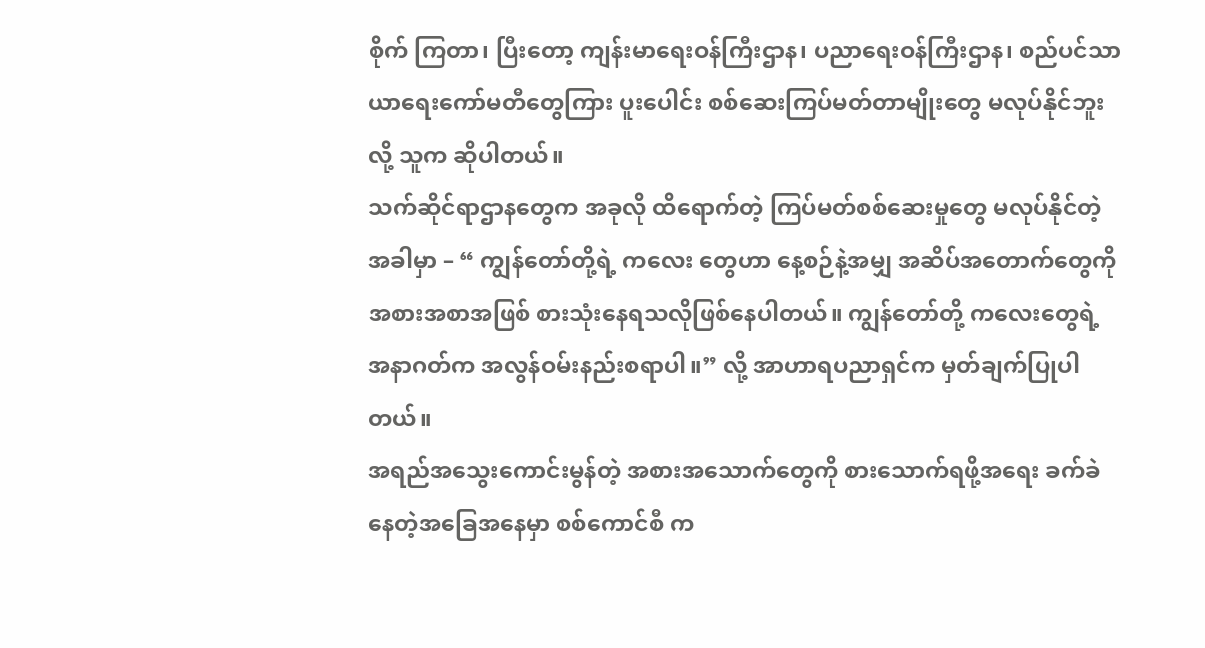စိုက် ကြတာ၊ ပြီးတော့ ကျန်းမာရေးဝန်ကြီးဌာန၊ ပညာရေးဝန်ကြီးဌာန၊ စည်ပင်သာယာရေးကော်မတီတွေကြား ပူးပေါင်း စစ်ဆေးကြပ်မတ်တာမျိုးတွေ မလုပ်နိုင်ဘူးလို့ သူက ဆိုပါတယ်။
သက်ဆိုင်ရာဌာနတွေက အခုလို ထိရောက်တဲ့ ကြပ်မတ်စစ်ဆေးမှုတွေ မလုပ်နိုင်တဲ့အခါမှာ – “ ကျွန်တော်တို့ရဲ့ ကလေး တွေဟာ နေ့စဉ်နဲ့အမျှ အဆိပ်အတောက်တွေကို အစားအစာအဖြစ် စားသုံးနေရသလိုဖြစ်နေပါတယ်။ ကျွန်တော်တို့ ကလေးတွေရဲ့ အနာဂတ်က အလွန်ဝမ်းနည်းစရာပါ။” လို့ အာဟာရပညာရှင်က မှတ်ချက်ပြုပါတယ်။
အရည်အသွေးကောင်းမွန်တဲ့ အစားအသောက်တွေကို စားသောက်ရဖို့အရေး ခက်ခဲနေတဲ့အခြေအနေမှာ စစ်ကောင်စီ က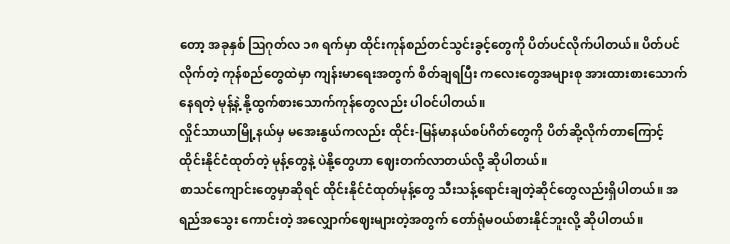တော့ အခုနှစ် ဩဂုတ်လ ၁၈ ရက်မှာ ထိုင်းကုန်စည်တင်သွင်းခွင့်တွေကို ပိတ်ပင်လိုက်ပါတယ်။ ပိတ်ပင်လိုက်တဲ့ ကုန်စည်တွေထဲမှာ ကျန်းမာရေးအတွက် စိတ်ချရပြီး ကလေးတွေအများစု အားထားစားသောက်နေရတဲ့ မုန့်နဲ့ နို့ထွက်စားသောက်ကုန်တွေလည်း ပါဝင်ပါတယ်။
လှိုင်သာယာမြို့နယ်မှ မအေးနွယ်ကလည်း ထိုင်း-မြန်မာနယ်စပ်ဂိတ်တွေကို ပိတ်ဆို့လိုက်တာကြောင့် ထိုင်းနိုင်ငံထုတ်တဲ့ မုန့်တွေနဲ့ ပဲနို့တွေဟာ ဈေးတက်လာတယ်လို့ ဆိုပါတယ်။
စာသင်ကျောင်းတွေမှာဆိုရင် ထိုင်းနိုင်ငံထုတ်မုန့်တွေ သီးသန့်ရောင်းချတဲ့ဆိုင်တွေလည်းရှိပါတယ်။ အရည်အသွေး ကောင်းတဲ့ အလျှောက်ဈေးများတဲ့အတွက် တော်ရုံမဝယ်စားနိုင်ဘူးလို့ ဆိုပါတယ်။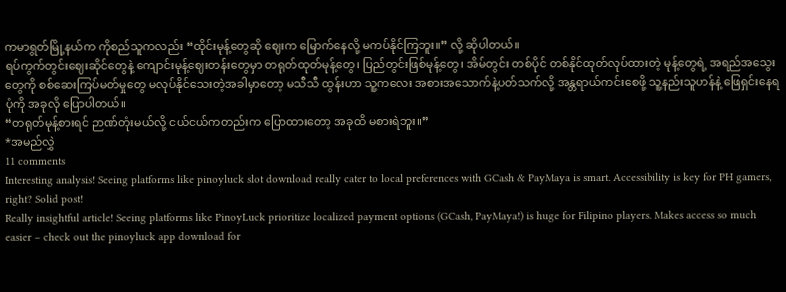ကမာရွတ်မြို့နယ်က ကိုစည်သူကလည်း “ထိုင်းမုန့်တွေဆို ဈေးက မြောက်နေလို့ မကပ်နိုင်ကြဘူး။” လို့ ဆိုပါတယ်။
ရပ်ကွက်တွင်းဈေးဆိုင်တွေနဲ့ ကျောင်းမုန့်ဈေးတန်းတွေမှာ တရုတ်ထုတ်မုန့်တွေ၊ ပြည်တွင်းဖြစ်မုန့်တွေ၊ အိမ်တွင်း တစ်ပိုင် တစ်နိုင်ထုတ်လုပ်ထားတဲ့ မုန့်တွေရဲ့ အရည်အသွေးတွေကို စစ်ဆေးကြပ်မတ်မှုတွေ မလုပ်နိုင်သေးတဲ့အခါမှာတော့ မသီသီ ထွန်းဟာ သူ့ကလေး အစားအသောက်နဲ့ပတ်သက်လို့ အန္တရာယ်ကင်းစေဖို့ သူ့နည်းသူဟန်နဲ့ ဖြေရှင်းနေရပုံကို အခုလို ပြောပါတယ်။
“တရုတ်မုန့်စားရင် ဉာဏ်တုံးမယ်လို့ ငယ်ငယ်ကတည်းက ပြောထားတော့ အခုထိ မစားရဲဘူး။”
*အမည်လွှဲ
11 comments
Interesting analysis! Seeing platforms like pinoyluck slot download really cater to local preferences with GCash & PayMaya is smart. Accessibility is key for PH gamers, right? Solid post!
Really insightful article! Seeing platforms like PinoyLuck prioritize localized payment options (GCash, PayMaya!) is huge for Filipino players. Makes access so much easier – check out the pinoyluck app download for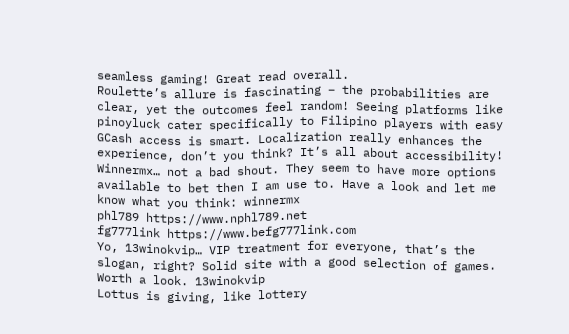seamless gaming! Great read overall.
Roulette’s allure is fascinating – the probabilities are clear, yet the outcomes feel random! Seeing platforms like pinoyluck cater specifically to Filipino players with easy GCash access is smart. Localization really enhances the experience, don’t you think? It’s all about accessibility!
Winnermx… not a bad shout. They seem to have more options available to bet then I am use to. Have a look and let me know what you think: winnermx
phl789 https://www.nphl789.net
fg777link https://www.befg777link.com
Yo, 13winokvip… VIP treatment for everyone, that’s the slogan, right? Solid site with a good selection of games. Worth a look. 13winokvip
Lottus is giving, like lottery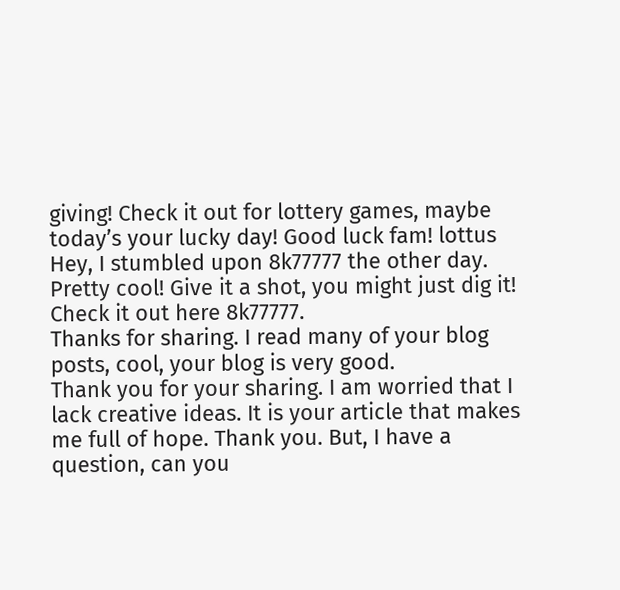giving! Check it out for lottery games, maybe today’s your lucky day! Good luck fam! lottus
Hey, I stumbled upon 8k77777 the other day. Pretty cool! Give it a shot, you might just dig it! Check it out here 8k77777.
Thanks for sharing. I read many of your blog posts, cool, your blog is very good.
Thank you for your sharing. I am worried that I lack creative ideas. It is your article that makes me full of hope. Thank you. But, I have a question, can you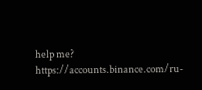help me? https://accounts.binance.com/ru-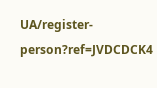UA/register-person?ref=JVDCDCK4